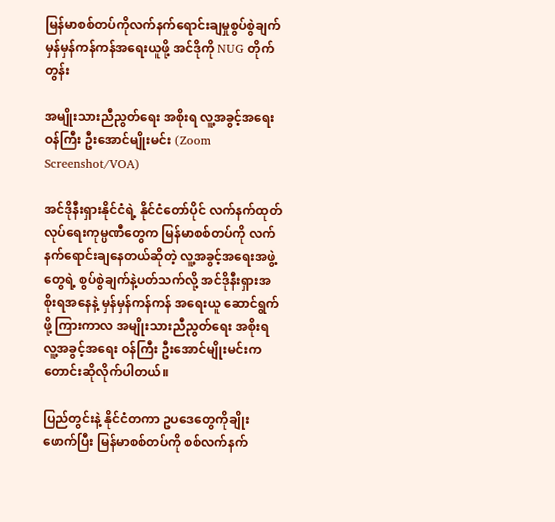မြန်မာစစ်တပ်ကိုလက်နက်ရောင်းချမှုစွပ်စွဲချက် မှန်မှန်ကန်ကန်အရေးယူဖို့ အင်ဒိုကို NUG တိုက်တွန်း

အမျိုးသားညီညွတ်ရေး အစိုးရ လူ့အခွင့်အရေး ဝန်ကြီး ဦးအောင်မျိုးမင်း (Zoom Screenshot/VOA)

အင်ဒိုနီးရှားနိုင်ငံရဲ့ နိုင်ငံတော်ပိုင် လက်နက်ထုတ်လုပ်ရေးကုမ္ပဏီတွေက မြန်မာစစ်တပ်ကို လက်နက်ရောင်းချနေတယ်ဆိုတဲ့ လူ့အခွင့်အရေးအဖွဲ့တွေရဲ့ စွပ်စွဲချက်နဲ့ပတ်သက်လို့ အင်ဒိုနီးရှားအစိုးရအနေနဲ့ မှန်မှန်ကန်ကန် အရေးယူ ဆောင်ရွက်ဖို့ ကြားကာလ အမျိုးသားညီညွတ်ရေး အစိုးရ လူ့အခွင့်အရေး ဝန်ကြီး ဦးအောင်မျိုးမင်းက တောင်းဆိုလိုက်ပါတယ်။

ပြည်တွင်းနဲ့ နိုင်ငံတကာ ဥပဒေတွေကိုချိုးဖောက်ပြီး မြန်မာစစ်တပ်ကို စစ်လက်နက်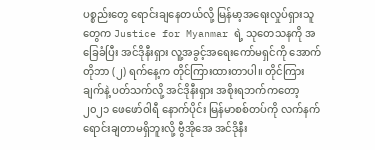ပစ္စည်းတွေ ရောင်းချနေတယ်လို့ မြန်မာ့အရေးလှုပ်ရှားသူတွေက Justice for Myanmar ရဲ့ သုတေသနကို အခြေခံပြီး အင်ဒိုနီးရှား လူ့အခွင့်အရေးကော်မရှင်ကို အောက်တိုဘာ (၂) ရက်နေ့က တိုင်ကြားထားတာပါ။ တိုင်ကြားချက်နဲ့ ပတ်သက်လို့ အင်ဒိုနီးရှား အစိုးရဘက်ကတော့ ၂၀၂၁ ဖေဖော်ဝါရီ နောက်ပိုင်း မြန်မာစစ်တပ်ကို လက်နက် ရောင်းချတာမရှိဘူးလို့ ဗွီအိုအေ အင်ဒိုနီး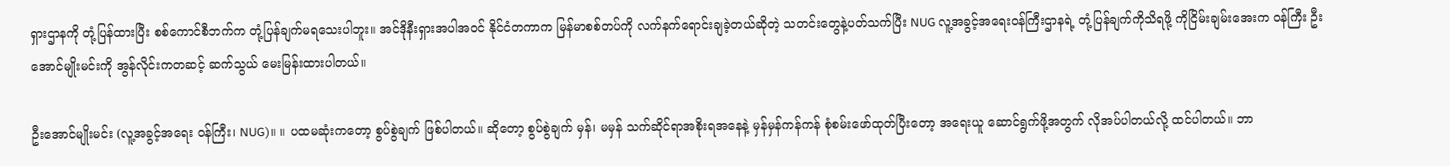ရှားဌာနကို တုံ့ပြန်ထားပြီး စစ်ကောင်စီဘက်က တုံ့ပြန်ချက်မရသေးပါဘူး။ အင်ဒိုနီးရှားအပါအဝင် နိုင်ငံတကာက မြန်မာစစ်တပ်ကို လက်နက်ရောင်းချခဲ့တယ်ဆိုတဲ့ သတင်းတွေနဲ့ပတ်သက်ပြီး NUG လူ့အခွင့်အရေးဝန်ကြီးဌာနရဲ့ တုံ့ပြန်ချက်ကိုသိရဖို့ ကိုငြိမ်းချမ်းအေးက ဝန်ကြီး ဦးအောင်မျိုးမင်းကို အွန်လိုင်းကတဆင့် ဆက်သွယ် မေးမြန်းထားပါတယ်။

ဦးအောင်မျိုးမင်း (လူ့အခွင့်အရေး ဝန်ကြီး၊ NUG)။ ။ ပထမဆုံးကတော့ စွပ်စွဲချက် ဖြစ်ပါတယ်။ ဆိုတော့ စွပ်စွဲချက် မှန်၊ မမှန် သက်ဆိုင်ရာအစိုးရအနေနဲ့ မှန်မှန်ကန်ကန် စုံစမ်းဖော်ထုတ်ပြီးတော့ အ‌ရေးယူ ဆောင်ရွက်ဖို့အတွက် လိုအပ်ပါတယ်လို့ ထင်ပါတယ်။ ဘာ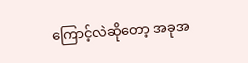ကြောင့်လဲဆိုတော့ အခုအ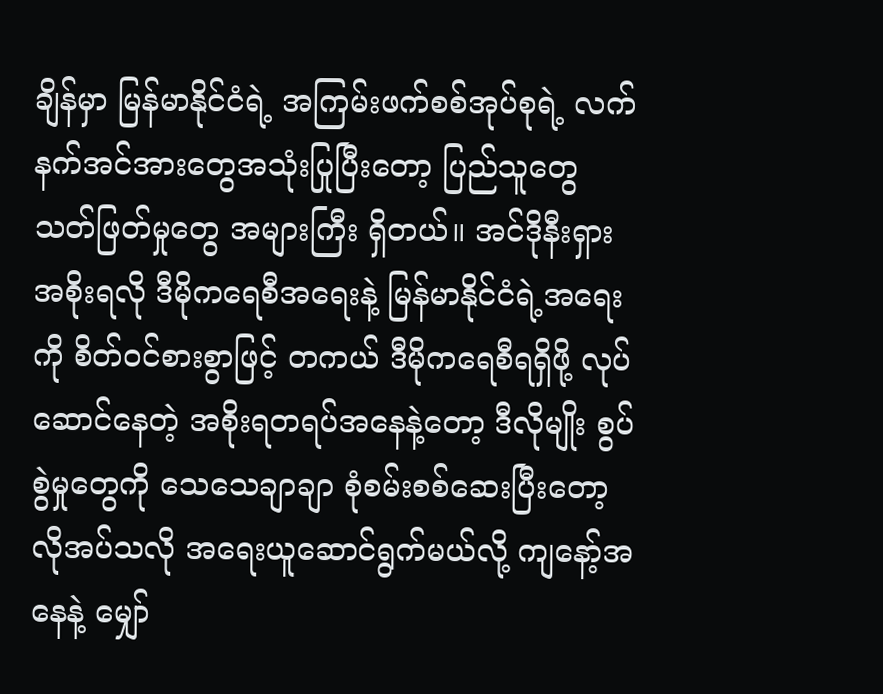ချိန်မှာ မြန်မာနိုင်ငံရဲ့ အကြမ်းဖက်စစ်အုပ်စုရဲ့ လက်နက်အင်အားတွေအသုံးပြုပြီးတော့ ပြည်သူတွေ သတ်ဖြတ်မှုတွေ အများကြီး ရှိတယ်။ အင်ဒိုနီးရှားအစိုးရလို ဒီမိုကရေစီအရေးနဲ့ မြန်မာနိုင်ငံရဲ့အရေးကို စိတ်ဝင်စားစွာဖြင့် တကယ် ဒီမိုကရေစီရရှိဖို့ လုပ်ဆောင်‌နေတဲ့ အစိုးရတရပ်အနေနဲ့တော့ ဒီလိုမျိုး စွပ်စွဲမှုတွေကို သေသေချာချာ စုံစမ်းစစ်ဆေးပြီးတော့ လိုအပ်သလို အရေးယူဆောင်ရွက်မယ်လို့ ကျနော့်အနေနဲ့ မျှော်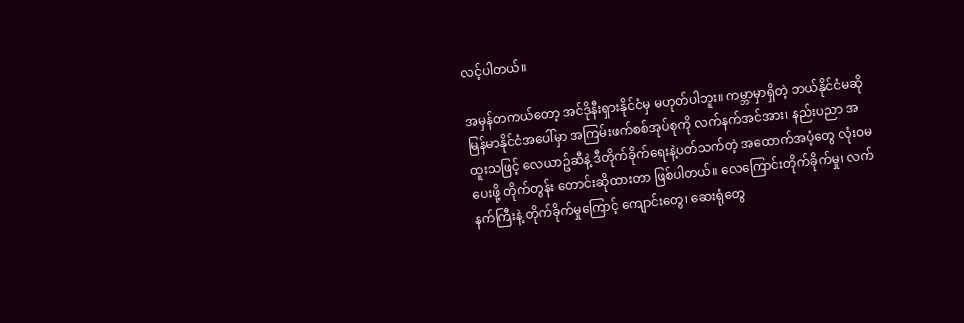လင့်ပါတယ်။

အမှန်တကယ်တော့ အင်ဒိုနီးရှားနိုင်ငံမှ မဟုတ်ပါဘူး။ ကမ္ဘာမှာရှိတဲ့ ဘယ်နိုင်ငံမဆို မြန်မာနိုင်ငံအပေါ်မှာ အကြမ်းဖက်စစ်အုပ်စုကို လက်နက်အင်အား၊ နည်းပညာ အထူးသဖြင့် လေယာဥ်ဆီနဲ့ ဒီတိုက်ခိုက်ရေးနဲ့ပတ်သက်တဲ့ အထောက်အပံ့တွေ လုံးဝမပေးဖို့ တိုက်တွန်း တောင်းဆိုထားတာ ဖြစ်ပါတယ်။ လေကြောင်းတိုက်ခိုက်မှု၊ လက်နက်ကြီးနဲ့ တိုက်ခိုက်မှုကြောင့် ကျောင်းတွေ၊ ဆေးရုံတွေ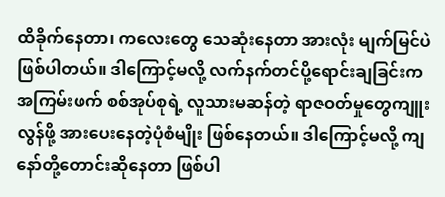ထိခိုက်နေတာ၊ ကလေးတွေ သေဆုံးနေတာ အားလုံး မျက်မြင်ပဲ ဖြစ်ပါတယ်။ ဒါကြောင့်မလို့ လက်နက်တင်ပို့ရောင်းချခြင်းက အကြမ်းဖက် စစ်အုပ်စုရဲ့ လူသားမဆန်တဲ့ ရာဇဝတ်မှုတွေကျူးလွန်ဖို့ အားပေးနေတဲ့ပုံစံမျိုး ဖြစ်နေတယ်။ ဒါ‌ကြောင့်မလို့ ကျနော်တို့တောင်းဆိုနေတာ ဖြစ်ပါ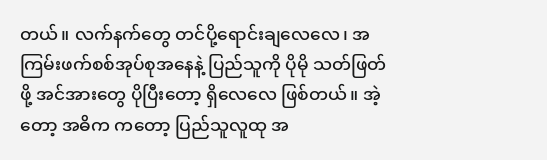တယ်။ လက်နက်တွေ တင်ပို့ရောင်းချလေလေ၊ အကြမ်းဖက်စစ်အုပ်စုအနေနဲ့ ပြည်သူကို ပိုမို သတ်ဖြတ်ဖို့ အင်အားတွေ ပိုပြီးတော့ ရှိလေလေ ဖြစ်တယ်။ အဲ့တော့ အဓိက ကတော့ ပြည်သူလူထု အ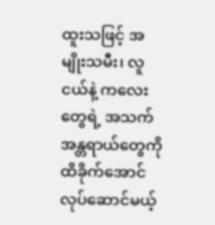ထူးသဖြင့် အမျိုးသမီး၊ လူငယ်နဲ့ ကလေးတွေရဲ့ အသက်အန္တရာယ်တွေကို ထိခိုက်အောင်လုပ်ဆောင်မယ့်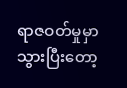ရာဇဝတ်မှုမှာ သွားပြီးတော့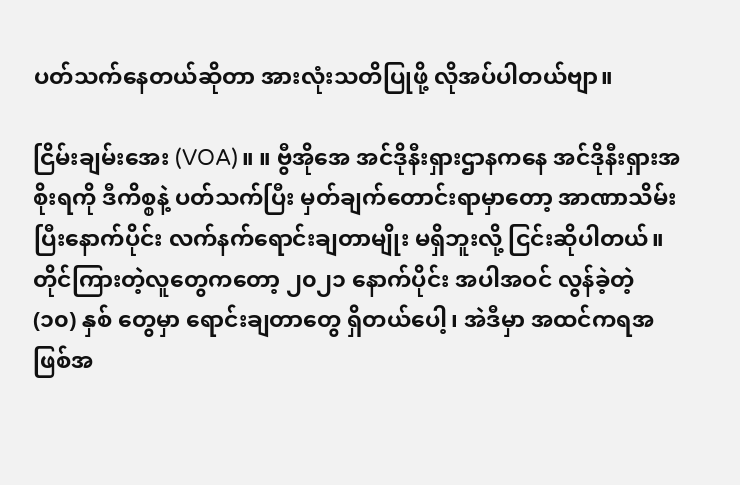ပတ်သက်နေတယ်ဆိုတာ အားလုံးသတိပြုဖို့ လိုအပ်ပါတယ်ဗျာ။

ငြိမ်းချမ်းအေး (VOA)။ ။ ဗွီအိုအေ အင်ဒိုနီးရှားဌာနကနေ အင်ဒိုနီးရှားအစိုးရကို ဒီကိစ္စနဲ့ ပတ်သက်ပြီး မှတ်ချက်တောင်းရာမှာတော့ အာဏာသိမ်းပြီးနောက်ပိုင်း လက်နက်ရောင်းချတာမျိုး မရှိဘူးလို့ ငြင်းဆိုပါတယ်။ တိုင်ကြားတဲ့လူတွေကတော့ ၂၀၂၁ နောက်ပိုင်း အပါအဝင် လွန်ခဲ့တဲ့ (၁၀) နှစ် တွေမှာ ရောင်းချတာတွေ ရှိတယ်ပေါ့၊ အဲဒီမှာ အထင်ကရအဖြစ်အ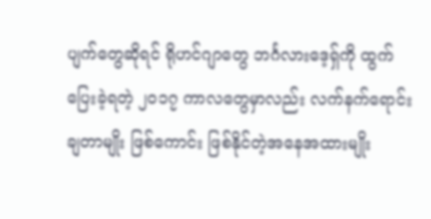ပျက်တွေဆိုရင် ရိုဟင်ဂျာတွေ ဘင်္ဂလားဒေ့ရှ်ကို ထွက်ပြေးခဲ့ရတဲ့ ၂၀၁၇ ကာလတွေမှာလည်း လက်နက်ရောင်းချတာမျိုး ဖြစ်ကောင်း ဖြစ်နိုင်တဲ့အနေအထားမျိုး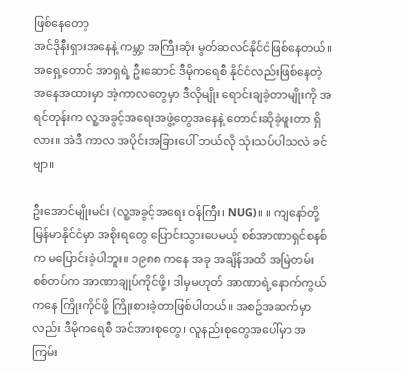ဖြစ်နေတော့
အင်ဒိုနီးရှားအနေနဲ့ ကမ္ဘာ့ အကြီးဆုံး မွတ်ဆလင်နိုင်ငံဖြစ်နေတယ်။ အရှေ့တောင် အာရှရဲ့ ဦးဆောင် ဒီမိုကရေစီ နိုင်ငံလည်းဖြစ်နေတဲ့ အနေအထားမှာ အဲ့ကာလတွေမှာ ဒီလိုမျိုး ရောင်းချခဲ့တာမျိုးကို အရင်တုန်းက လူ့အခွင့်အရေးအဖွဲ့တွေအနေနဲ့ တောင်းဆိုခဲ့ဖူးတာ ရှိလား။ အဲဒီ ကာလ အပိုင်းအခြားပေါ် ဘယ်လို သုံးသပ်ပါသလဲ ခင်ဗျာ။

ဦးအောင်မျိုးမင်း (လူ့အခွင့်အရေး ဝန်ကြီး၊ NUG)။ ။ ကျနော်တို့ မြန်မာနိုင်ငံမှာ အစိုးရတွေ ပြောင်းသွားပေမယ့် စစ်အာဏာရှင်စနစ်က မပြောင်းခဲ့ပါဘူး။ ၁၉၈၈ ကနေ အခု အချိန်အထိ အမြဲတမ်း စစ်တပ်က အာဏာချုပ်ကိုင်ဖို့၊ ဒါမှမဟုတ် အာဏာရဲ့နောက်ကွယ်ကနေ ကြိုးကိုင်ဖို့ ကြိုးစားခဲ့တာဖြစ်ပါတယ်။ အစဥ်အဆက်မှာလည်း ဒီမိုကရေစီ အင်အားစုတွေ၊ လူနည်းစုတွေအပေါ်မှာ အကြမ်း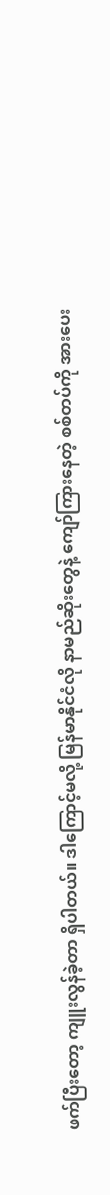ဖက်ပြီးတော့ ကျူးလွန်ခဲ့တာ ရှိပါတယ်။ ဒါကြောင့်မလို့ မြန်မာနိုင်ငံလို နာမည်ဆိုးတွေနဲ့ ကျော်ကြားနေတဲ့ စစ်တပ်ကို အားပေး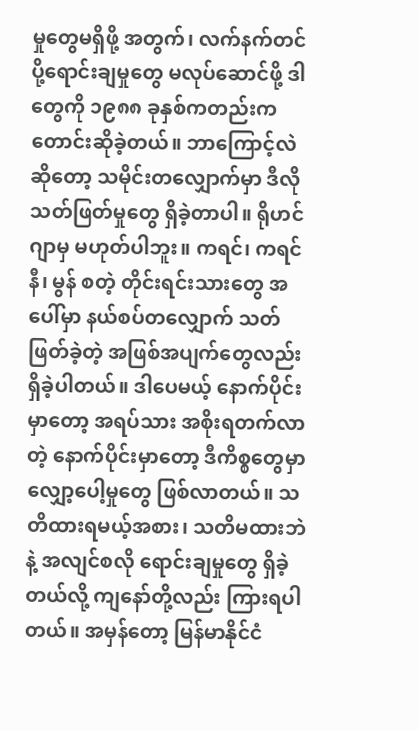မှုတွေမရှိဖို့ အတွက်၊ လက်နက်တင်ပို့ရောင်းချမှုတွေ မလုပ်ဆောင်ဖို့ ဒါတွေကို ၁၉၈၈ ခုနှစ်ကတည်းက တောင်းဆိုခဲ့တယ်။ ဘာကြောင့်လဲဆိုတော့ သမိုင်းတလျှောက်မှာ ဒီလို သတ်ဖြတ်မှုတွေ ရှိခဲ့တာပါ။ ရိုဟင်ဂျာမှ မဟုတ်ပါဘူး။ ကရင်၊ ကရင်နီ၊ မွန် စတဲ့ တိုင်းရင်းသားတွေ အပေါ်မှာ နယ်စပ်တလျှောက် သတ်ဖြတ်ခဲ့တဲ့ အဖြစ်အပျက်တွေလည်း ရှိခဲ့ပါတယ်။ ဒါပေမယ့် နောက်ပိုင်းမှာတော့ အရပ်သား အစိုးရတက်လာတဲ့ နောက်ပိုင်းမှာတော့ ဒီကိစ္စတွေမှာ လျှော့ပေါ့မှုတွေ ဖြစ်လာတယ်။ သတိထားရမယ့်အစား၊ သတိမထားဘဲနဲ့ အလျင်စလို ရောင်းချမှုတွေ ရှိခဲ့တယ်လို့ ကျနော်တို့လည်း ကြားရပါတယ်။ အမှန်တော့ မြန်မာနိုင်ငံ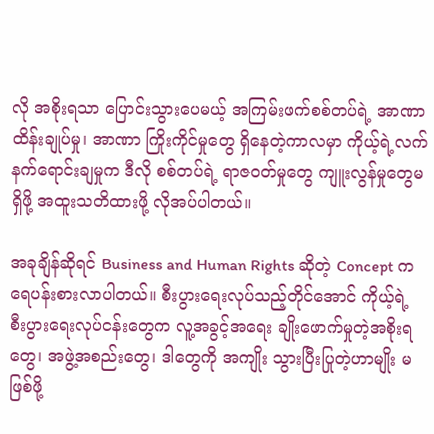လို အစိုးရသာ ပြောင်းသွားပေမယ့် အကြမ်းဖက်စစ်တပ်ရဲ့ အာဏာထိန်းချုပ်မှု၊ အာဏာ ကြိုးကိုင်မှုတွေ ရှိနေတဲ့ကာလမှာ ကိုယ့်ရဲ့လက်နက်ရောင်းချမှုက ဒီလို စစ်တပ်ရဲ့ ရာဇဝတ်မှုတွေ ကျူးလွန်မှုတွေမရှိဖို့ အထူးသတိထားဖို့ လိုအပ်ပါတယ်။

အခုချိန်ဆိုရင် Business and Human Rights ဆိုတဲ့ Concept က ရေပန်းစားလာပါတယ်။ စီးပွားရေးလုပ်သည့်တိုင်အောင် ကိုယ့်ရဲ့ စီးပွားရေးလုပ်ငန်းတွေက လူ့အခွင့်အရေး ချိုးဖောက်မှုတဲ့အစိုးရတွေ၊ အဖွဲ့အစည်းတွေ၊ ဒါ‌တွေကို အကျိုး သွားပြီးပြုတဲ့ဟာမျိုး မဖြစ်ဖို့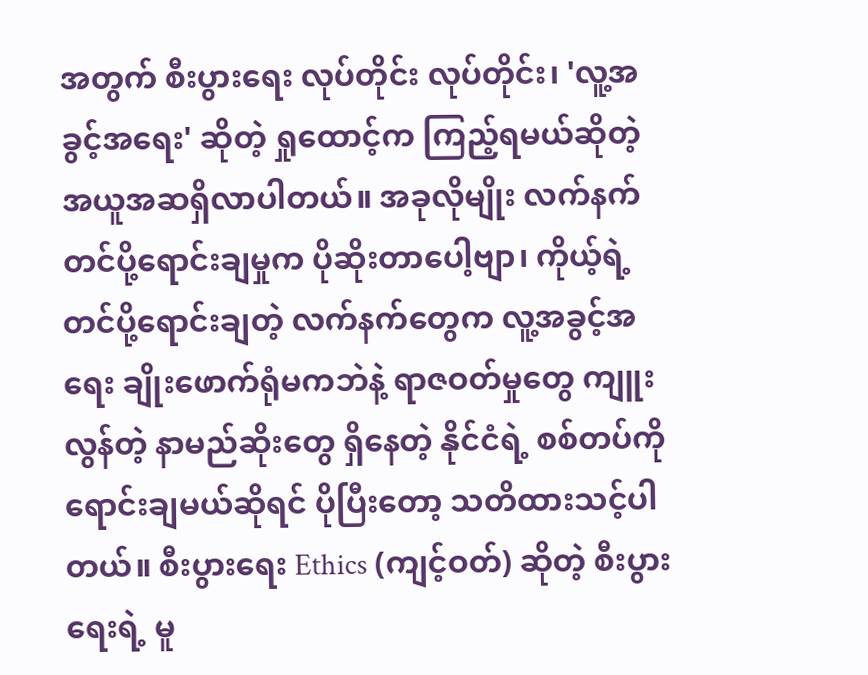အတွက် စီးပွားရေး လုပ်တိုင်း လုပ်တိုင်း၊ 'လူ့အခွင့်အရေး' ဆိုတဲ့ ရှုထောင့်က ကြည့်ရမယ်ဆိုတဲ့ အယူအဆရှိလာပါတယ်။ အခုလိုမျိုး လက်နက်တင်ပို့ရောင်းချမှုက ပိုဆိုးတာပေါ့ဗျာ၊ ကိုယ့်ရဲ့ တင်ပို့ရောင်းချတဲ့ လက်နက်တွေက လူ့အခွင့်အရေး ချိုးဖောက်ရုံမကဘဲနဲ့ ရာဇဝတ်မှုတွေ ကျူးလွန်တဲ့ နာမည်ဆိုးတွေ ရှိနေတဲ့ နိုင်ငံရဲ့ စစ်တပ်ကို ရောင်းချမယ်ဆိုရင် ပိုပြီးတော့ သတိထားသင့်ပါတယ်။ စီးပွားရေး Ethics (ကျင့်ဝတ်) ဆိုတဲ့ စီးပွားရေးရဲ့ မူ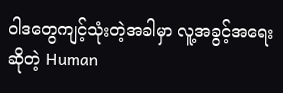ဝါဒတွေကျင့်သုံးတဲ့အခါမှာ လူ့အခွင့်အရေးဆိုတဲ့ Human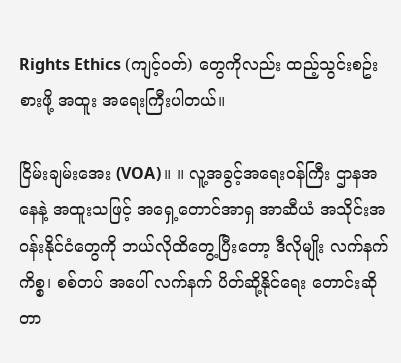Rights Ethics (ကျင့်ဝတ်) တွေကိုလည်း ထည့်သွင်းစဥ်းစားဖို့ အထူး အရေးကြီးပါတယ်။

ငြိမ်းချမ်းအေး (VOA)။ ။ လူ့အခွင့်အရေးဝန်ကြီး ဌာနအနေနဲ့ အထူးသဖြင့် အရှေ့တောင်အာရှ အာဆီယံ အသိုင်းအဝန်းနိုင်ငံတွေကို ဘယ်လိုထိတွေ့ပြီးတော့ ဒီလိုမျိုး လက်နက်ကိစ္စ၊ စစ်တပ် အပေါ် လက်နက် ပိတ်ဆို့နိုင်ရေး တောင်းဆိုတာ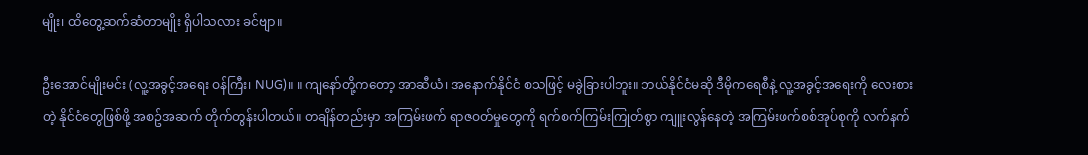မျိုး၊ ထိတွေ့ဆက်ဆံတာမျိုး ရှိပါသလား ခင်ဗျာ။

ဦးအောင်မျိုးမင်း (လူ့အခွင့်အရေး ဝန်ကြီး၊ NUG)။ ။ ကျနော်တို့ကတော့ အာဆီယံ၊ အနောက်နိုင်ငံ စသဖြင့် မခွဲခြားပါဘူး။ ဘယ်နိုင်ငံမဆို ဒီမိုကရေစီနဲ့ လူ့အခွင့်အရေးကို လေးစားတဲ့ နိုင်ငံတွေဖြစ်ဖို့ အစဥ်အဆက် တိုက်တွန်းပါတယ်။ တချိန်တည်းမှာ အကြမ်းဖက် ရာဇဝတ်မှုတွေကို ရက်စက်ကြမ်းကြုတ်စွာ ကျူးလွန်နေတဲ့ အကြမ်းဖက်စစ်အုပ်စုကို လက်နက်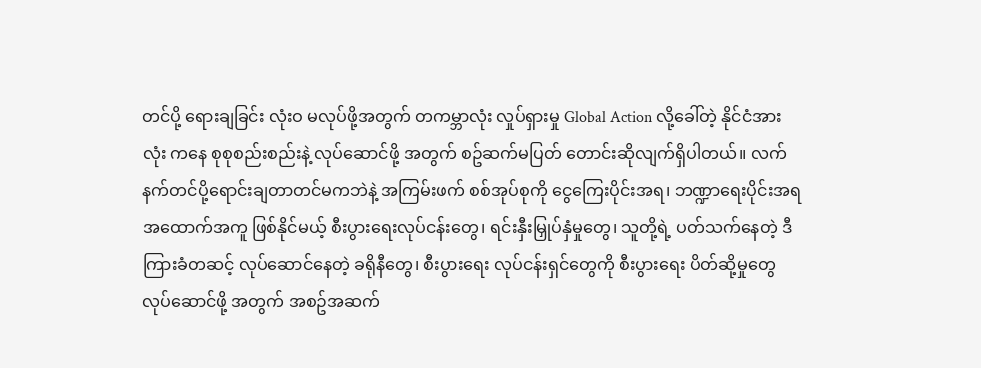တင်ပို့ ‌ရေားချခြင်း လုံးဝ မလုပ်ဖို့အတွက် တကမ္ဘာလုံး လှုပ်ရှားမှု Global Action လို့ခေါ်တဲ့ နိုင်ငံအားလုံး ကနေ စုစုစည်းစည်းနဲ့ လုပ်ဆောင်ဖို့ အတွက် စဥ်ဆက်မပြတ် တောင်းဆိုလျက်ရှိပါတယ်။ လက်နက်တင်ပို့ရောင်းချတာတင်မကဘဲနဲ့ အကြမ်းဖက် စစ်အုပ်စုကို ငွေကြေးပိုင်းအရ၊ ဘဏ္ဍာရေးပိုင်းအရ အထောက်အကူ ဖြစ်နိုင်မယ့် စီးပွားရေးလုပ်ငန်းတွေ၊ ရင်းနှီးမြှုပ်နှံမှုတွေ၊ သူတို့ရဲ့ ပတ်သက်နေတဲ့ ဒီကြားခံတဆင့် လုပ်ဆောင်နေတဲ့ ခရိုနီတွေ၊ စီးပွားရေး လုပ်ငန်းရှင်တွေကို စီးပွားရေး ပိတ်ဆို့မှုတွေ လုပ်ဆောင်ဖို့ အတွက် အစဥ်အဆက်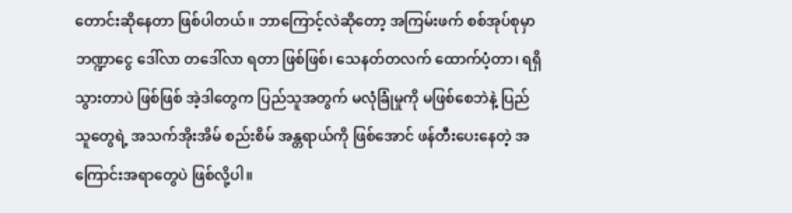တောင်းဆိုနေတာ ဖြစ်ပါတယ်။ ဘာကြောင့်လဲဆိုတော့ အကြမ်းဖက် စစ်အုပ်စုမှာ ဘဏ္ဍာငွေ ဒေါ်လာ တဒေါ်လာ ရတာ ဖြစ်ဖြစ်၊ သေနတ်တလက် ထောက်ပံ့တာ၊ ရရှိသွားတာပဲ ဖြစ်ဖြစ် အဲ့ဒါတွေက ပြည်သူအတွက် မလုံခြုံမှုကို မဖြစ်စေဘဲနဲ့ ပြည်သူတွေရဲ့ အသက်အိုးအိမ် စည်းစိမ် အန္တရာယ်ကို ဖြစ်အောင် ဖန်တီးပေးနေတဲ့ အကြောင်းအရာတွေပဲ ဖြစ်လို့ပါ။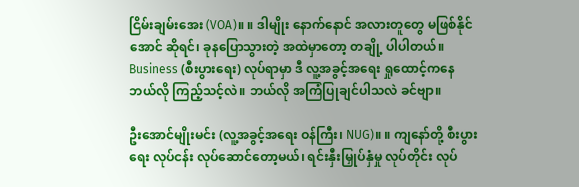ငြိမ်းချမ်းအေး (VOA)။ ။ ဒါမျိုး နောက်နောင် အလားတူတွေ မဖြစ်နိုင်အောင် ဆိုရင်၊ ခုနပြောသွားတဲ့ အထဲမှာတော့ တချို့ ပါပါတယ်။ Business (စီးပွားရေး) လုပ်ရာမှာ ဒီ လူ့အခွင့်အရေး ရှုထောင့်ကနေ ဘယ်လို ကြည့်သင့်လဲ။ ဘယ်လို အကြံပြုချင်ပါသလဲ ခင်ဗျာ။

ဦးအောင်မျိုးမင်း (လူ့အခွင့်အရေး ဝန်ကြီး၊ NUG)။ ။ ကျနော်တို့ စီးပွားရေး လုပ်ငန်း လုပ်ဆောင်တော့မယ်၊ ရင်းနှီးမြှုပ်နှံမှု လုပ်တိုင်း လုပ်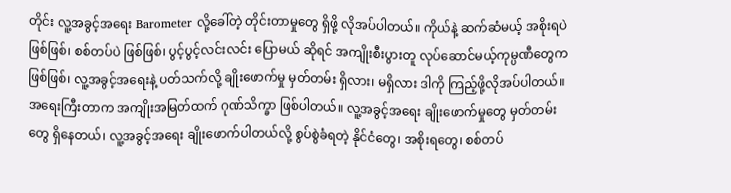တိုင်း လူ့အခွင့်အရေး Barometer လို့ခေါ်တဲ့ တိုင်းတာမှုတွေ ရှိဖို့ လိုအပ်ပါတယ်။ ကိုယ်နဲ့ ဆက်ဆံမယ့် အစိုးရပဲ ဖြစ်ဖြစ်၊ စစ်တပ်ပဲ ဖြစ်ဖြစ်၊ ပွင့်ပွင့်လင်းလင်း ပြောမယ် ဆိုရင် အကျိုးစီးပွားတူ လုပ်ဆောင်မယ့်ကုမ္ပဏီတွေက ဖြစ်ဖြစ်၊ လူ့အခွင့်အရေးနဲ့ ပတ်သက်လို့ ချိုးဖောက်မှု မှတ်တမ်း ရှိလား၊ မရှိလား ဒါကို ကြည့်ဖို့လိုအပ်ပါတယ်။ အရေးကြီးတာက အကျိုးအမြတ်ထက် ဂုဏ်သိက္ခာ ဖြစ်ပါတယ်။ လူ့အခွင့်အရေး ချိုးဖောက်မှုတွေ မှတ်တမ်းတွေ ရှိနေတယ်၊ လူ့အခွင့်အ‌ရေး ချိုးဖောက်ပါတယ်လို့ စွပ်စွဲခံရတဲ့ နိုင်ငံတွေ၊ အစိုးရတွေ၊ စစ်တပ်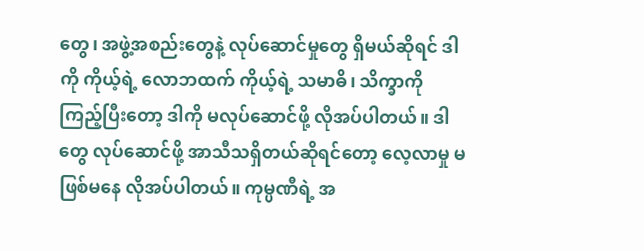တွေ၊ အဖွဲ့အစည်းတွေနဲ့ လုပ်ဆောင်မှုတွေ ရှိမယ်ဆိုရင် ဒါကို ကိုယ့်ရဲ့ လောဘထက် ကိုယ့်ရဲ့ သမာဓိ၊ သိက္ခာကို ကြည့်ပြီးတော့ ဒါကို မလုပ်ဆောင်ဖို့ လိုအပ်ပါတယ်။ ဒါတွေ လုပ်ဆောင်ဖို့ အာသီသရှိတယ်ဆိုရင်တော့ လေ့လာမှု မဖြစ်မနေ လိုအပ်ပါတယ်။ ကုမ္ပဏီရဲ့ အ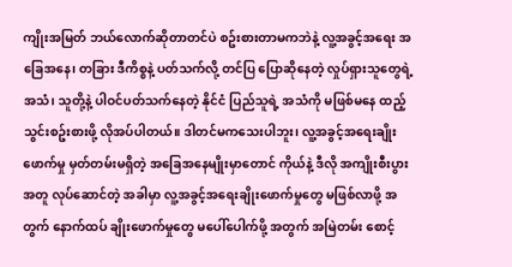ကျိုးအမြတ် ဘယ်လောက်ဆိုတာတင်ပဲ စဥ်းစားတာမကဘဲနဲ့ လူ့အခွင့်အရေး အခြေအနေ၊ တခြား ဒီကိစ္စနဲ့ ပတ်သက်လို့ တင်ပြ ပြောဆိုနေတဲ့ လှုပ်ရှားသူတွေရဲ့ အသံ၊ သူတို့နဲ့ ပါဝင်ပတ်သက်နေတဲ့ နိုင်ငံ ပြည်သူရဲ့ အသံကို မဖြစ်မနေ ထည့်သွင်းစဥ်းစားဖို့ လိုအပ်ပါတယ်။ ဒါတင်မကသေးပါဘူး၊ လူ့အခွင့်အရေးချိုးဖောက်မှု မှတ်တမ်းမရှိတဲ့ အခြေအနေမျိုးမှာတောင် ကိုယ်နဲ့ ဒီလို အကျိုးစီးပွား အတူ လုပ်ဆောင်တဲ့ အခါမှာ လူ့အခွင့်အရေးချိုးဖောက်မှုတွေ မဖြစ်လာဖို့ အတွက် နောက်ထပ် ချိုးဖောက်မှုတွေ မပေါ်ပေါက်ဖို့ အတွက် အမြဲတမ်း စောင့်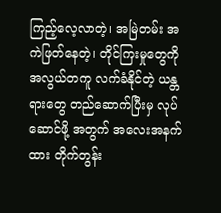ကြည့်လေ့လာတဲ့၊ အမြဲတမ်း အကဲဖြတ်နေတဲ့၊ တိုင်ကြးမှုတွေကို အလွယ်တကူ လက်ခံနိုင်တဲ့ ယန္တရားတွေ တည်ဆောက်ပြီးမှ လုပ်ဆောင်ဖို့ အတွက် အလေးအနက်ထား တိုက်တွန်း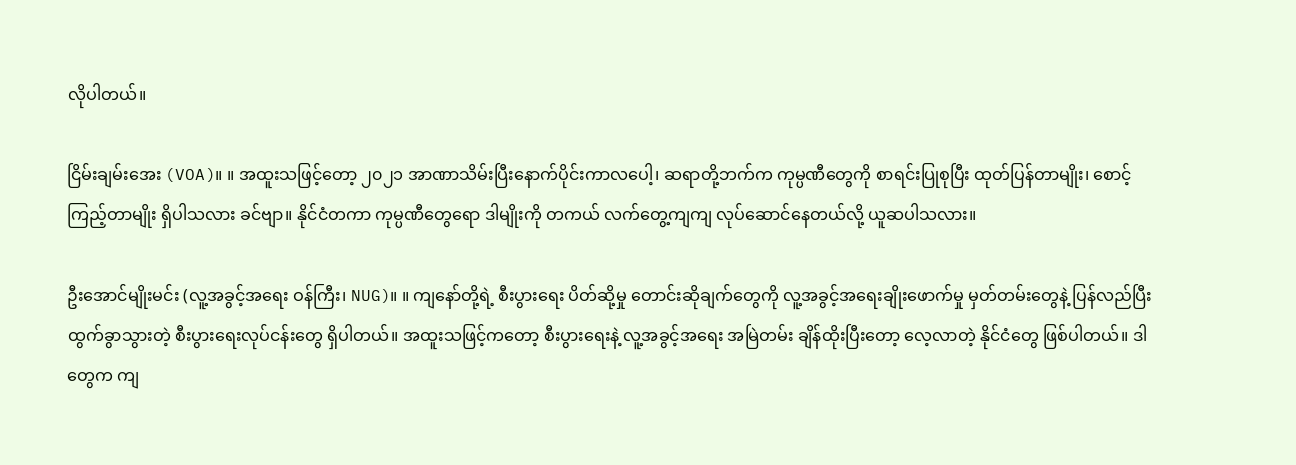လိုပါတယ်။

ငြိမ်းချမ်းအေး (VOA)။ ။ အထူးသဖြင့်တော့ ၂၀၂၁ အာဏာသိမ်းပြီးနောက်ပိုင်းကာလပေါ့၊ ဆရာတို့ဘက်က ကုမ္ပဏီတွေကို စာရင်းပြုစုပြီး ထုတ်ပြန်တာမျိုး၊ စောင့်ကြည့်တာမျိုး ရှိပါသလား ခင်ဗျာ။ နိုင်ငံတကာ ကုမ္ပဏီတွေရော ဒါမျိုးကို တကယ် လက်တွေ့ကျကျ လုပ်ဆောင်နေတယ်လို့ ယူဆပါသလား။

ဦးအောင်မျိုးမင်း (လူ့အခွင့်အရေး ဝန်ကြီး၊ NUG)။ ။ ကျနော်တို့ရဲ့ စီးပွားရေး ပိတ်ဆို့မှု တောင်းဆိုချက်တွေကို လူ့အခွင့်အရေးချိုးဖောက်မှု မှတ်တမ်းတွေနဲ့ ပြန်လည်ပြီး ထွက်ခွာသွားတဲ့ စီးပွားရေးလုပ်ငန်းတွေ ရှိပါတယ်။ အထူးသဖြင့်ကတော့ စီးပွားရေးနဲ့ လူ့အခွင့်အရေး အမြဲတမ်း ချိန်ထိုးပြီးတော့ လေ့လာတဲ့ နိုင်ငံတွေ ဖြစ်ပါတယ်။ ဒါတွေက ကျ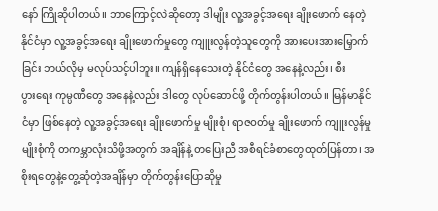နော် ကြိုဆိုပါတယ်။ ဘာကြောင့်လဲဆိုတော့ ဒါမျိုး လူ့အခွင့်အရေး ချိုးဖောက် နေတဲ့ နိုင်ငံမှာ လူ့အခွင့်အရေး ချိုးဖောက်မှုတွေ ကျူးလွန်တဲ့သူတွေကို အားပေးအားမြှောက်ခြင်း ဘယ်လိုမှ မလုပ်သင့်ပါဘူး။ ကျန်ရှိနေသေးတဲ့ နိုင်ငံတွေ အနေနဲ့လည်း၊ စီးပွား‌ရေး ကုမ္ပဏီတွေ အနေနဲ့လည်း ဒါတွေ လုပ်ဆောင်ဖို့ တိုက်တွန်းပါတယ်။ မြန်မာနိုင်ငံမှာ ဖြစ်နေတဲ့ လူ့အခွင့်အရေး ချိုးဖောက်မှု မျိုးစုံ၊ ရာဇဝတ်မှု ချိုးဖောက် ကျူးလွန်မှု မျိုးစုံကို တကမ္ဘာလုံးသိဖို့အတွက် အချိန်နဲ့ တပြေးညီ အစီရင်ခံစာတွေထုတ်ပြန်တာ၊ အစိုးရတွေနဲ့တွေ့ဆုံတဲ့အချိန်မှာ တိုက်တွန်းပြောဆိုမှု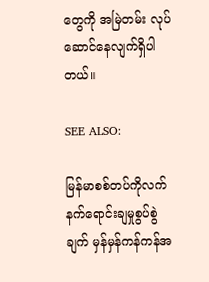တွေကို အမြဲတမ်း လုပ်ဆောင်နေလျက်ရှိပါတယ်။

SEE ALSO:

မြန်မာစစ်တပ်ကိုလက်နက်ရောင်းချမှုစွပ်စွဲချက် မှန်မှန်ကန်ကန်အ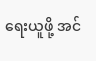ရေးယူဖို့ အင်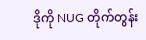ဒိုကို NUG တိုက်တွန်း